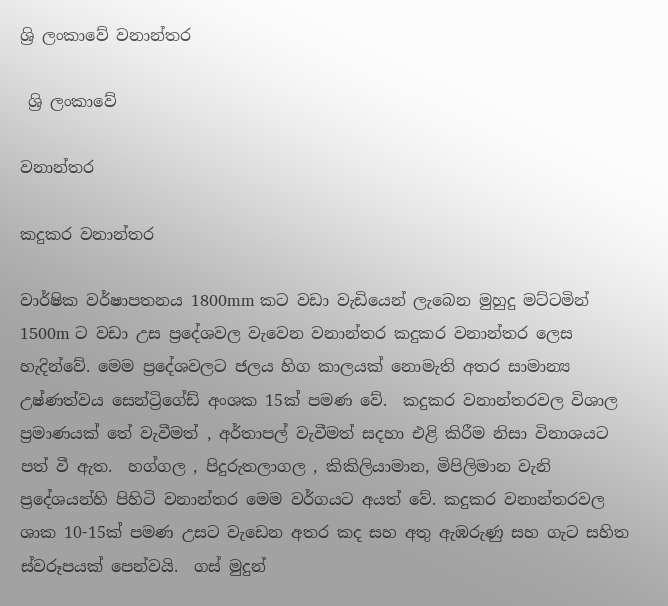ශ්‍රි ලංකාවේ වනාන්තර

 ශ්‍රි ලංකාවේ

වනාන්තර

කදුකර වනාන්තර

වාර්ෂික වර්ෂාපතනය 1800mm කට වඩා වැඩියෙන් ලැබෙන මුහුදු මට්ටමින් 1500m ට වඩා උස ප්‍රදේශවල වැවෙන වනාන්තර කදුකර වනාන්තර ලෙස හැදින්වේ. මෙම ප්‍රදේශවලට ජලය හිග කාලයක් නොමැති අතර සාමාන්‍ය උෂ්ණත්වය සෙන්ට්‍රිගේඩ් අංශක 15ක් පමණ වේ.  කදුකර වනාන්තරවල විශාල ප්‍රමාණයක් තේ වැවීමත් , අර්තාපල් වැවීමත් සදහා එළි කිරීම නිසා විනාශයට පත් වී ඇත.  හග්ගල , පිදුරුතලාගල , කිකිලියාමාන, මිපිලිමාන වැනි ප්‍රදේශයන්හි පිහිටි වනාන්තර මෙම වර්ගයට අ‍යත් වේ. කදුකර වනාන්තරවල ශාක 10-15ක් පමණ උසට වැඩෙන අතර කද සහ අතු ඇඹරුණු සහ ගැට සහිත ස්වරූපයක් පෙන්වයි.  ගස් මුදුන්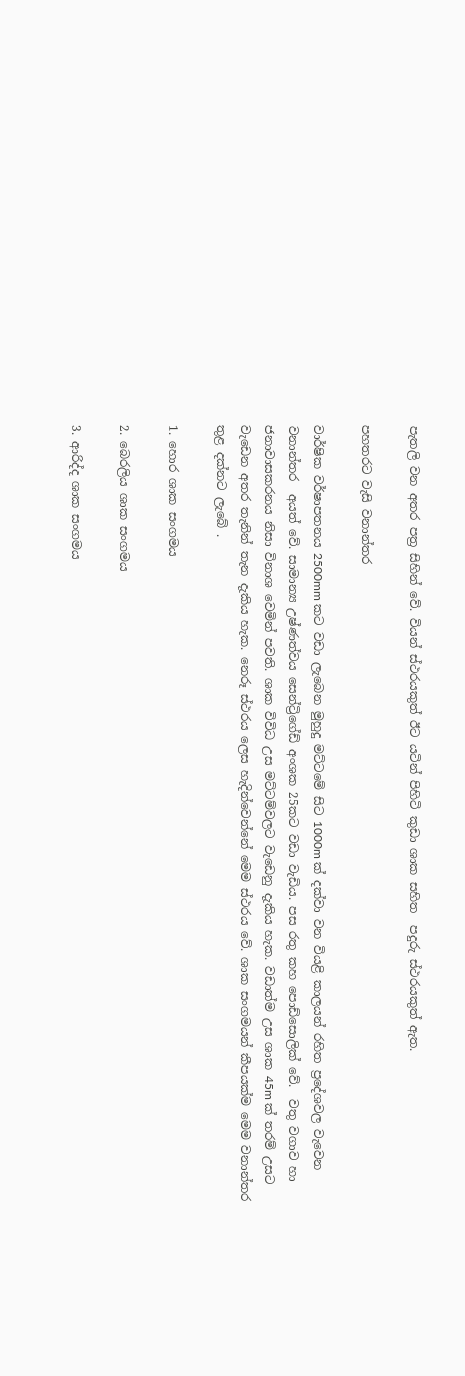පැතලි වන අතර පත්‍ර සිහින්‍ වේ. වියන් ස්ථරයකුත් ඊට යටින් පිහිටි කුඩා ශාක සහිත  පදුරු ස්ථරයකුත් ඇත.

පහතරට වැසි වනාන්තර

වාර්ෂික වර්ෂාපතනය 2500mm කට වඩා ලැබෙන මුහුදු මට්ටමේ සිට 1000m ක් දක්වා වන වියළි කාලයන් රහිත ප්‍රදේශවල වැවෙන වනාන්තර  අයත් වේ. සාමාන්‍ය උෂ්ණත්වය සෙන්ට්‍රිගේඩ් අංශක 25කට වඩා වැඩිය. පස රතු කහ පොඩ්සොලික් වේ.  වතු වගාව හා ජනාවාසකරනය නිසා විනාශ වෙමින් පවති. ශාක විවිධ උස මට්ටම්වලට වැඩෙනු දැකිය හැක. වඩාත්ම උස ශාක 45m ක් තරම් උසට වැඩෙන අතර තැනින් තැන දැකිය හැක. නෙරූ ස්ථරය ලෙස හැදින්වෙන්නේ මෙම ස්ථරය වේ. ශාක සංගමයන් කීපයක්ම මෙම වනාන්තර තුළ දක්නට ලැබේ .

1. හොර ශාක සංගමය

2. බෙරලිය ශාක සංගමය

3. ආරිද්ද ශාක සංගමය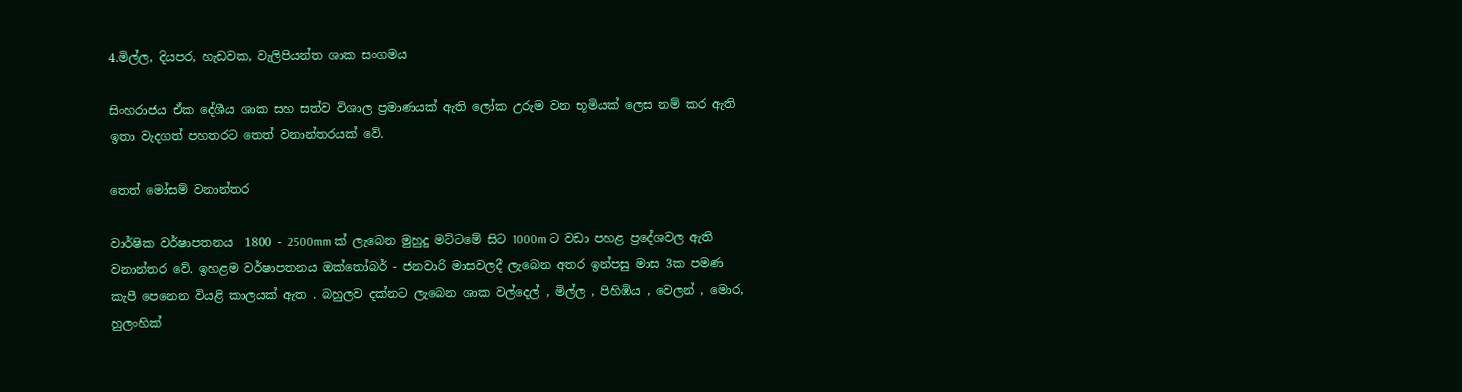4.මිල්ල, දියපර, හැඩවක, වැලිපියන්ත ශාක සංගමය

සිංහරාජය ඒක දේශීය ශාක සහ සත්ව විශාල ප්‍රමාණයක් ඇති ලෝක උරුම වන භූමියක් ලෙස නම් කර ඇති ඉතා වැදගත් පහතරට තෙත් වනාන්තරයක් වේ.

තෙත් මෝසම් වනාන්තර

වාර්ෂික වර්ෂාපතනය  1800 - 2500mm ක් ලැබෙන මුහුදු මට්ටමේ සිට 1000m ට වඩා පහළ ප්‍රදේශවල ඇති වනාන්තර වේ. ඉහළම වර්ෂාපතනය ඔක්තෝබර් - ජනවාරි මාසවලදී ලැබෙන අතර ඉන්පසු මාස 3ක පමණ කැපී පෙනෙන වියළි කාලයක් ඇත . බහුලව දක්නට ලැබෙන ශාක වල්දෙල් , මිල්ල , පිහිඹිය , වෙලන් , මොර, හුලංහික්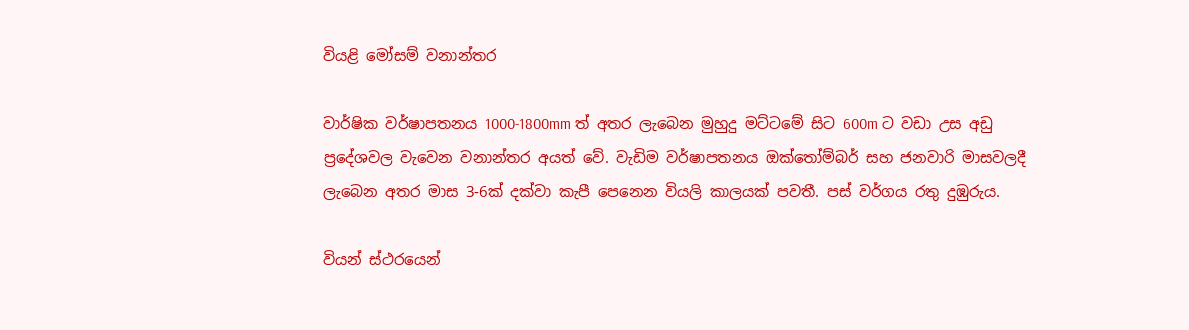වියළි මෝසම් වනාන්තර

වාර්ෂික වර්ෂාපතනය 1000-1800mm ත් අතර ලැබෙන මුහුදු මට්ටමේ සිට 600m ට වඩා උස අඩු ප්‍රදේශවල වැවෙන වනාන්තර අයත් වේ. වැඩිම වර්ෂාපතනය ඔක්තෝම්බර් සහ ජනවාරි මාසවලදී ලැබෙන අතර මාස 3-6ක් දක්වා කැපී පෙනෙන වියලි කාලයක් පවතී. පස් වර්ගය රතු දුඹුරුය.

වියන් ස්ථරයෙන්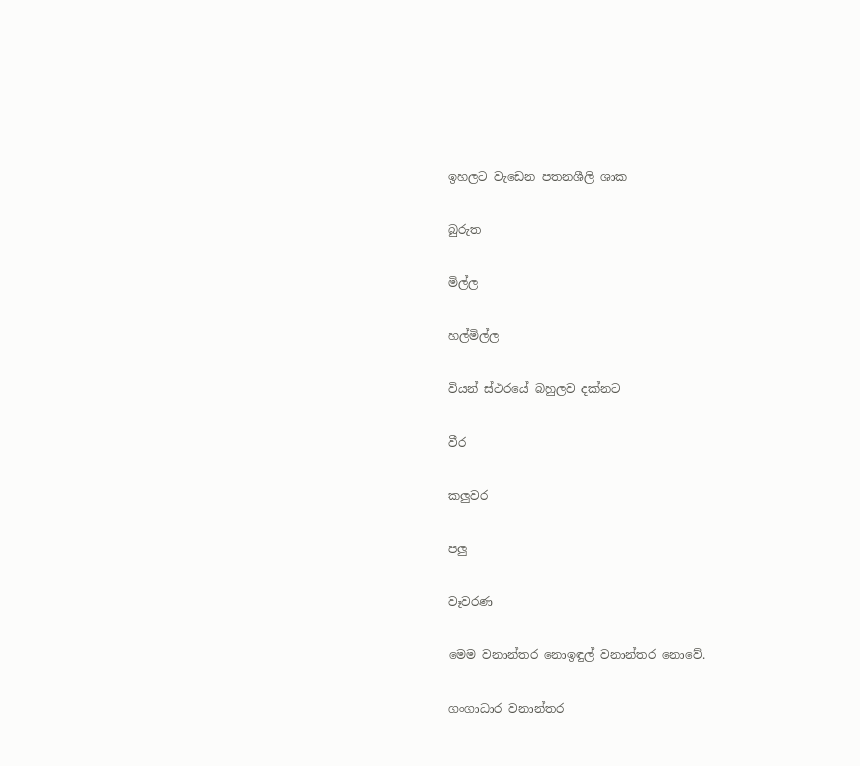ඉහලට වැඩෙන පතනශීලි ශාක

බුරුත

මිල්ල

හල්මිල්ල

වියන් ස්ථරයේ බහුලව දක්නට

වීර

කලුවර

පලු

වෑවරණ

මෙම වනාන්තර නොඉඳුල් වනාන්තර නොවේ.

ගංගාධාර වනාන්තර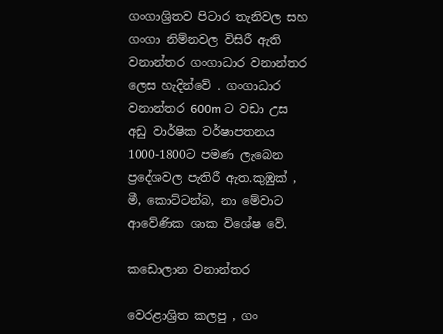ගංගාශ්‍රිතව පිටාර තැනිවල සහ ගංගා නිම්නවල විසිරී ඇති වනාන්තර ගංගාධාර වනාන්තර ලෙස හැදින්වේ . ගංගාධාර වනාන්තර 600m ට වඩා උස අඩු වාර්ෂික වර්ෂාපතනය 1000-1800ට පමණ ලැබෙන ප්‍රදේශවල පැතිරී ඇත.කුඹුක් , මී, කොට්ටන්බ, නා මේවාට ආවේණික ශාක විශේෂ වේ.

කඩොලාන වනාන්තර

වෙරළාශ්‍රිත කලපු , ගං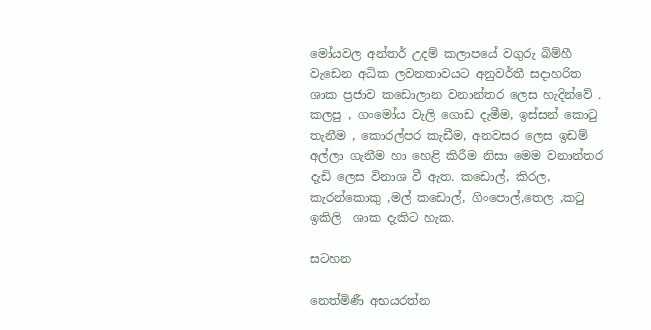මෝයවල අන්තර් උදම් කලාපයේ වගුරු බිම්හී වැඩෙන අධික ලවනතාවයට අනුවර්තී සදාහරිත ශාක ප්‍රජාව කඩොලාන වනාන්තර ලෙස හැදින්වේ . කලපු , ගංමෝය වැලි ගොඩ දැමීම, ඉස්සන් කොටු තැනීම , කොරල්පර කැඩීම, අනවසර ලෙස ඉඩම් අල්ලා ගැනීම හා හෙළි කිරීම නිසා මෙම වනාන්තර දැඩි ලෙස විනාශ වී ඇත. කඩොල්, කිරල, කැරන්කොකු ,මල් කඩොල්, ගිංපොල්,තෙල ,කටු ඉකිලි  ශාක දැකිට හැක.

සටහන

නෙත්මිණී අභයරත්න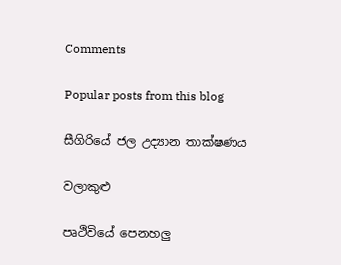Comments

Popular posts from this blog

සීගිරියේ ජල උද්‍යාන තාක්ෂණය

වලාකුළු

පෘථිවියේ පෙනහලු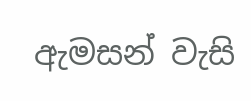ඇමසන් වැසි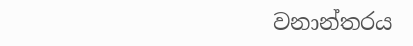වනාන්තරය